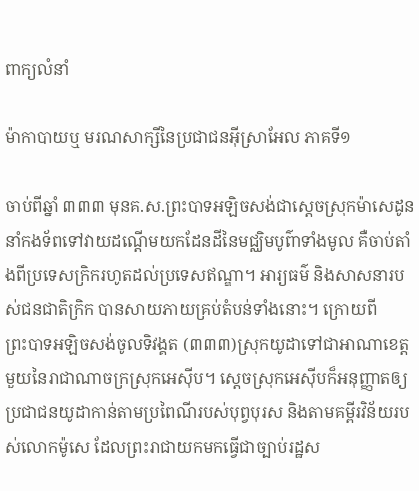ពាក្យលំនាំ

ម៉ាកា‌បាយឬ មរណ‌សាក្សីនៃប្រជាជនអ៊ីស្រា‌អែល ភាគទី១

ចាប់ពីឆ្នាំ ៣៣៣ មុនគ.ស.ព្រះ‌បាទអឡិច‌សង់ជាស្តេចស្រុកម៉ាសេ‌ដូន នាំកង‌ទ័ពទៅវាយដណ្តើមយកដែនដីនៃមជ្ឈិមបូព៌ាទាំងមូល គឺចាប់តាំងពីប្រទេសក្រិករហូតដល់ប្រទេសឥណ្ឌា។ អារ្យ‌ធម៌ និងសាសនារបស់ជនជាតិក្រិក បានសាយភាយគ្រប់តំបន់ទាំងនោះ។ ក្រោយពីព្រះ‌បាទអឡិច‌សង់ចូលទិវង្គត (៣៣៣)ស្រុកយូដាទៅជាអាណាខេត្តមួយនៃរាជា‌ណាចក្រស្រុកអេ‌ស៊ីប។ ស្តេចស្រុកអេ‌ស៊ីបក៏អនុញ្ញាតឲ្យប្រជាជនយូដាកាន់តាមប្រពៃណីរបស់បុព្វ‌បុរស និងតាមគម្ពីរ‌វិន័យរបស់លោកម៉ូសេ ដែលព្រះ‌រាជាយកមកធ្វើជាច្បាប់រដ្ឋស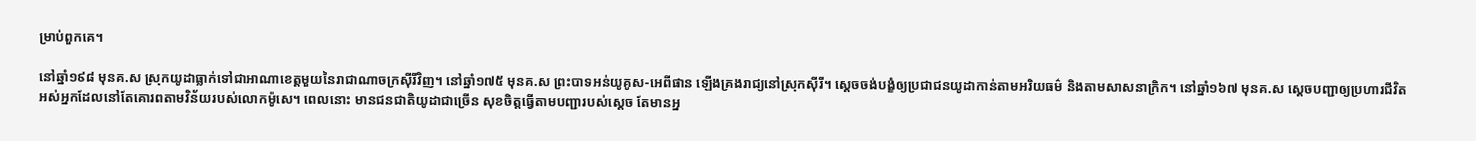ម្រាប់ពួកគេ។

នៅឆ្នាំ១៩៨ មុនគ.ស ស្រុកយូដាធ្លាក់ទៅជាអាណាខេត្តមួយនៃរាជា‌ណាចក្រស៊ីរីវិញ។ នៅឆ្នាំ១៧៥ មុនគ.ស ព្រះ‌បាទអន់‌យូគូស-អេពី‌ផាន ឡើងគ្រងរាជ្យនៅស្រុកស៊ីរី។ ស្តេចចង់បង្ខំឲ្យប្រជាជនយូដាកាន់តាមអរិយ‌ធម៌ និងតាមសាសនាក្រិក។ នៅឆ្នាំ១៦៧ មុនគ.ស ស្តេចបញ្ជាឲ្យប្រហារជីវិតអស់អ្នកដែលនៅតែគោរពតាមវិន័យរបស់លោកម៉ូសេ។ ពេលនោះ មានជនជាតិយូដាជាច្រើន សុខចិត្តធ្វើតាមបញ្ជារបស់ស្តេច តែមានអ្ន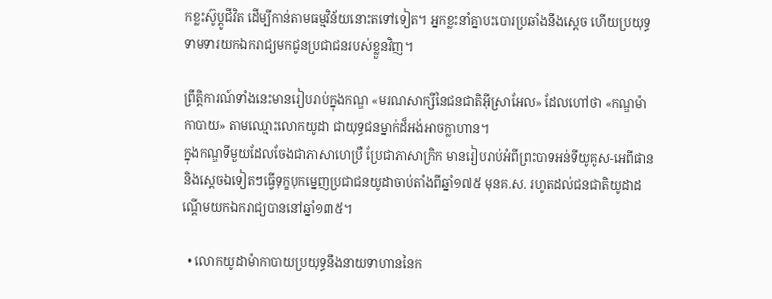កខ្លះស៊ូប្ដូជីវិត ដើម្បីកាន់តាមធម្ម‌វិន័យនោះតទៅទៀត។ អ្នកខ្លះនាំគ្នាបះបោរប្រឆាំងនឹងស្ដេច ហើយប្រយុទ្ធទាមទារយកឯក‌រាជ្យមកជូនប្រជា‌ជនរបស់ខ្លួនវិញ។

ព្រឹត្តិ‌ការណ៍ទាំងនេះមានរៀបរាប់ក្នុងកណ្ឌ «មរណ‌សាក្សីនៃជនជាតិអ៊ីស្រា‌អែល» ដែលហៅថា «កណ្ឌម៉ាកា‌បាយ» តាមឈ្មោះលោកយូដា ជាយុទ្ធជនម្នាក់ដ៏អង់អាចក្លា‌ហាន។
ក្នុងកណ្ឌទីមួយដែលចែងជាភាសាហេប្រឺ ប្រែជាភាសាក្រិក មានរៀបរាប់អំពីព្រះ‌បាទអន់ទី‌យូគូស-អេពី‌ផាន និងស្តេចឯទៀតៗធ្វើទុក្ខបុកម្នេញប្រជាជនយូដាចាប់តាំងពីឆ្នាំ១៧៥ មុនគ.ស. រហូតដល់ជនជាតិយូដាដណ្តើមយកឯក‌រាជ្យបាននៅឆ្នាំ១៣៥។

  • លោកយូដាម៉ាកា‌បាយប្រយុទ្ធនឹងនាយទាហាននៃក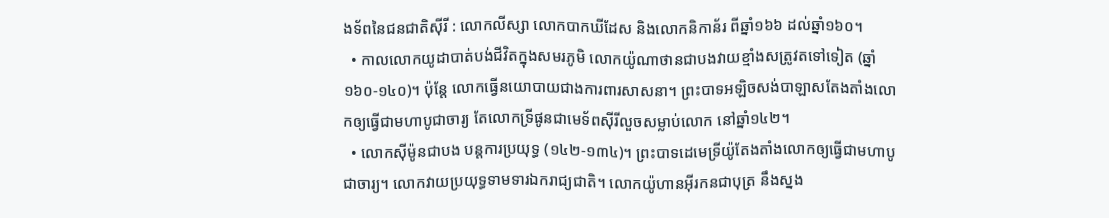ង‌ទ័ពនៃជនជាតិស៊ីរី : លោកលីស្សា លោកបាកឃីដែស និងលោកនិកាន័រ ពីឆ្នាំ១៦៦ ដល់ឆ្នាំ១៦០។
  • កាលលោកយូដាបាត់បង់ជីវិតក្នុងសមរ‌ភូមិ លោកយ៉ូណាថានជាបងវាយខ្មាំងសត្រូវតទៅទៀត (ឆ្នាំ១៦០-១៤០)។ ប៉ុន្តែ លោកធ្វើនយោ‌បាយជាងការ‌ពារសាសនា។ ព្រះ‌បាទអឡិចសង់‌បាឡាសតែងតាំងលោកឲ្យធ្វើជាមហាបូជា‌ចារ្យ តែលោកទ្រីផូនជាមេ‌ទ័ពស៊ីរីលួចសម្លាប់លោក នៅឆ្នាំ១៤២។
  • លោកស៊ីម៉ូនជាបង បន្តការប្រយុទ្ធ (១៤២-១៣៤)។ ព្រះ‌បាទដេមេ‌ទ្រីយ៉ូតែងតាំងលោកឲ្យធ្វើជាមហាបូជា‌ចារ្យ។ លោកវាយប្រយុទ្ធទាម‌ទារឯក‌រាជ្យជាតិ។ លោកយ៉ូហានអ៊ីរកនជាបុត្រ នឹងស្នង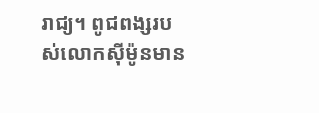រាជ្យ។ ពូជ‌ពង្សរបស់លោកស៊ីម៉ូនមាន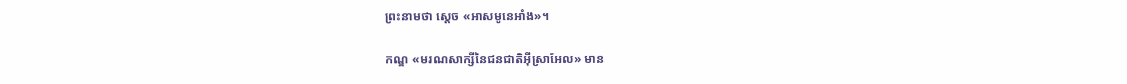ព្រះ‌នាមថា ស្តេច «អាសមូ‌នេអាំង»។

កណ្ឌ «មរណ‌សាក្សីនៃជនជាតិអ៊ីស្រា‌អែល» មាន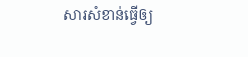សារ‌សំខាន់ធ្វើឲ្យ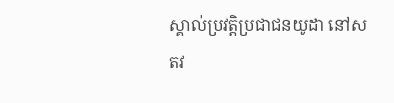ស្គាល់ប្រវត្តិប្រជាជនយូដា នៅសតវ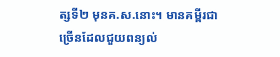ត្សទី២ មុនគ.ស.នោះ។ មានគម្ពីរជាច្រើនដែលជួយពន្យល់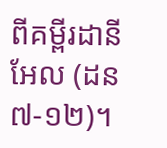ពីគម្ពីរដានីអែល (ដន ៧‑១២)។